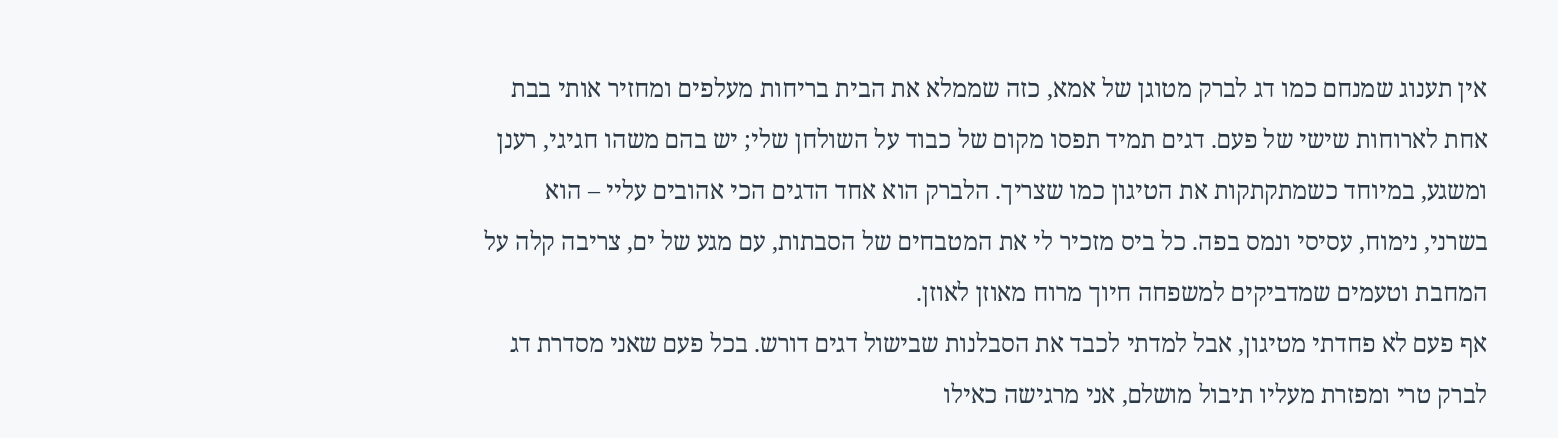אין תענוג שמנחם כמו דג לברק מטוגן של אמא, כזה שממלא את הבית בריחות מעלפים ומחזיר אותי בבת אחת לארוחות שישי של פעם. דגים תמיד תפסו מקום של כבוד על השולחן שלי; יש בהם משהו חגיגי, רענן ומשגע, במיוחד כשמתקתקות את הטיגון כמו שצריך. הלברק הוא אחד הדגים הכי אהובים עליי – הוא בשרני, נימוח, עסיסי ונמס בפה. כל ביס מזכיר לי את המטבחים של הסבתות, עם מגע של ים, צריבה קלה על המחבת וטעמים שמדביקים למשפחה חיוך מרוח מאוזן לאוזן.
אף פעם לא פחדתי מטיגון, אבל למדתי לכבד את הסבלנות שבישול דגים דורש. בכל פעם שאני מסדרת דג לברק טרי ומפזרת מעליו תיבול מושלם, אני מרגישה כאילו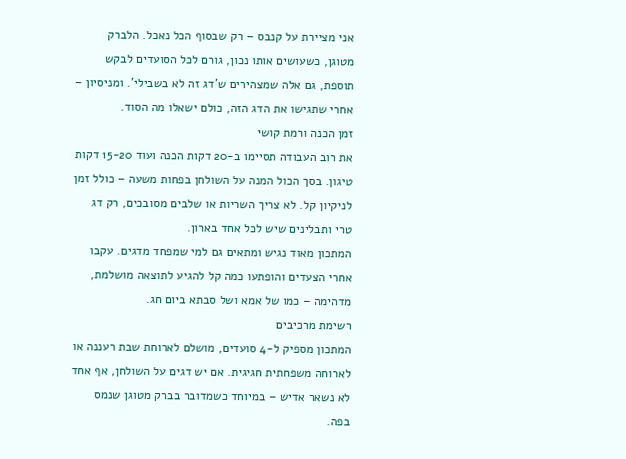אני מציירת על קנבס – רק שבסוף הכל נאכל. הלברק מטוגן, כשעושים אותו נכון, גורם לכל הסועדים לבקש תוספת, גם אלה שמצהירים ש’דג זה לא בשבילי’. ומניסיון – אחרי שתגישו את הדג הזה, כולם ישאלו מה הסוד.
זמן הכנה ורמת קושי
את רוב העבודה תסיימו ב-20 דקות הכנה ועוד 15-20 דקות טיגון. בסך הכול המנה על השולחן בפחות משעה – כולל זמן לניקיון קל. לא צריך השריות או שלבים מסובכים, רק דג טרי ותבלינים שיש לכל אחד בארון.
המתכון מאוד נגיש ומתאים גם למי שמפחד מדגים. עקבו אחרי הצעדים והופתעו כמה קל להגיע לתוצאה מושלמת, מדהימה – כמו של אמא ושל סבתא ביום חג.
רשימת מרכיבים
המתכון מספיק ל-4 סועדים, מושלם לארוחת שבת רעננה או לארוחה משפחתית חגיגית. אם יש דגים על השולחן, אף אחד לא נשאר אדיש – במיוחד כשמדובר בברק מטוגן שנמס בפה.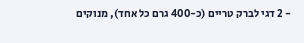- 2 דגי לברק טריים (כ-400 גרם כל אחד), מנוקים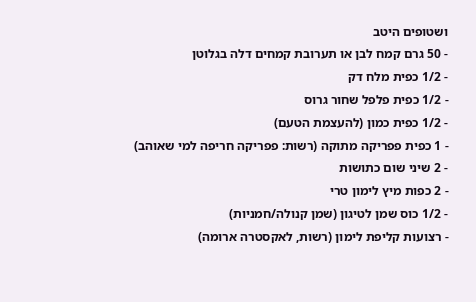ושטופים היטב
- 50 גרם קמח לבן או תערובת קמחים דלה בגלוטן
- 1/2 כפית מלח דק
- 1/2 כפית פלפל שחור גרוס
- 1/2 כפית כמון (להעצמת הטעם)
- 1 כפית פפריקה מתוקה (רשות: פפריקה חריפה למי שאוהב)
- 2 שיני שום כתושות
- 2 כפות מיץ לימון טרי
- 1/2 כוס שמן לטיגון (שמן קנולה/חמניות)
- רצועות קליפת לימון (רשות, לאקסטרה ארומה)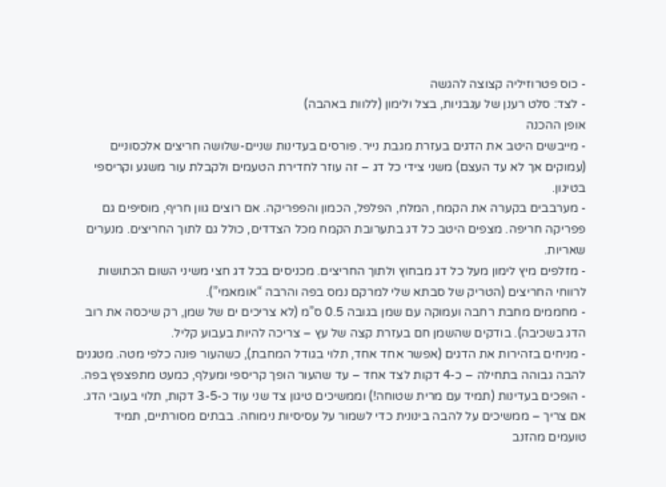- כוס פטרוזיליה קצוצה להגשה
- לצד: סלט רענן של עגבניות, בצל ולימון (ללוות באהבה)
אופן ההכנה
- מייבשים היטב את הדגים בעזרת מגבת נייר. פורסים בעדינות שניים-שלושה חריצים אלכסוניים (עמוקים אך לא עד העצם) משני צידי כל דג – זה עוזר לחדירת הטעמים ולקבלת עור משגע וקריספי בטיגון.
- מערבבים בקערה את הקמח, המלח, הפלפל, הכמון והפפריקה. אם רוצים גוון חריף, מוסיפים גם פפריקה חריפה. מצפים היטב כל דג בתערובת הקמח מכל הצדדים, כולל גם לתוך החריצים. מנערים שאריות.
- מזלפים מיץ לימון מעל כל דג מבחוץ ולתוך החריצים. מכניסים בכל דג חצי משיני השום הכתושות לרווחי החריצים (הטריק של סבתא שלי למרקם נמס בפה והרבה “אומאמי”).
- מחממים מחבת רחבה ועמוקה עם שמן בגובה 0.5 ס”מ (לא צריכים ים של שמן, רק שיכסה את רוב הדג בשכיבה). בודקים שהשמן חם בעזרת קצה של עץ – צריכה להיות בעבוע קליל.
- מניחים בזהירות את הדגים (אפשר אחד אחד, תלוי בגודל המחבת), כשהעור פונה כלפי מטה. מטגנים להבה גבוהה בתחילה – כ-4 דקות לצד אחד – עד שהעור הופך קריספי ומעלף, כמעט מתפצפץ בפה.
- הופכים בעדינות (תמיד עם מרית שטוחה!) וממשיכים טיגון צד שני עוד כ-3-5 דקות, תלוי בעובי הדג. אם צריך – ממשיכים על להבה בינונית כדי לשמור על עסיסיות נימוחה. בבתים מסורתיים, תמיד טועמים מהזנב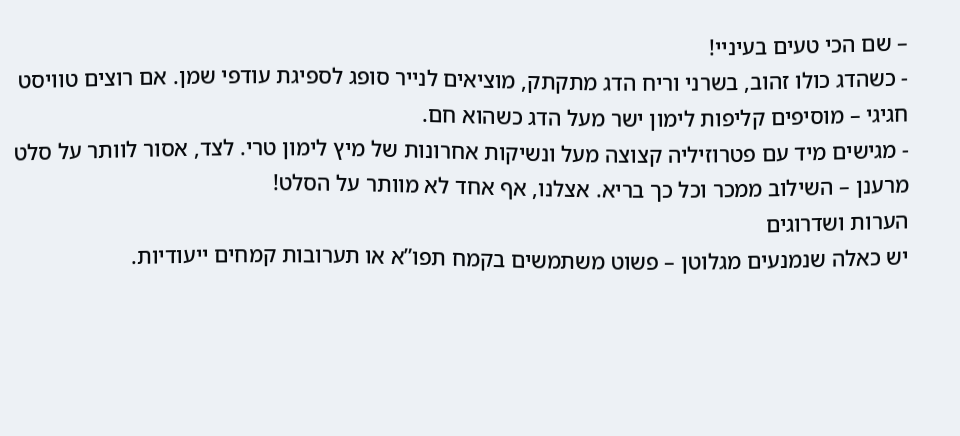– שם הכי טעים בעיניי!
- כשהדג כולו זהוב, בשרני וריח הדג מתקתק, מוציאים לנייר סופג לספיגת עודפי שמן. אם רוצים טוויסט חגיגי – מוסיפים קליפות לימון ישר מעל הדג כשהוא חם.
- מגישים מיד עם פטרוזיליה קצוצה מעל ונשיקות אחרונות של מיץ לימון טרי. לצד, אסור לוותר על סלט מרענן – השילוב ממכר וכל כך בריא. אצלנו, אף אחד לא מוותר על הסלט!
הערות ושדרוגים
יש כאלה שנמנעים מגלוטן – פשוט משתמשים בקמח תפו”א או תערובות קמחים ייעודיות.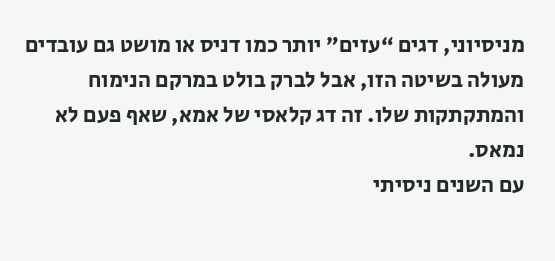מניסיוני, דגים “עזים” יותר כמו דניס או מושט גם עובדים מעולה בשיטה הזו, אבל לברק בולט במרקם הנימוח והמתקתקות שלו. זה דג קלאסי של אמא, שאף פעם לא נמאס.
עם השנים ניסיתי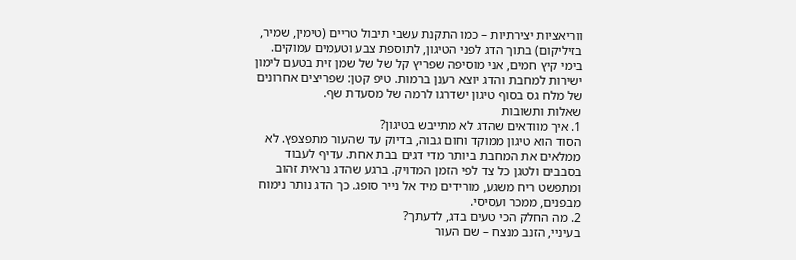ווריאציות יצירתיות – כמו התקנת עשבי תיבול טריים (טימין, שמיר, בזיליקום) בתוך הדג לפני הטיגון, לתוספת צבע וטעמים עמוקים. בימי קיץ חמים, אני מוסיפה שפריץ קל של של שמן זית בטעם לימון ישירות למחבת והדג יוצא רענן ברמות. טיפ קטן: שפריצים אחרונים של מלח גס בסוף טיגון ישדרגו לרמה של מסעדת שף.
שאלות ותשובות
1. איך מוודאים שהדג לא מתייבש בטיגון?
הסוד הוא טיגון ממוקד וחום גבוה, בדיוק עד שהעור מתפצפץ. לא ממלאים את המחבת ביותר מדי דגים בבת אחת. עדיף לעבוד בסבבים ולטגן כל צד לפי הזמן המדויק. ברגע שהדג נראית זהוב ומתפשט ריח משגע, מורידים מיד אל נייר סופג. כך הדג נותר נימוח מבפנים, ממכר ועסיסי.
2. מה החלק הכי טעים בדג, לדעתך?
בעיניי, הזנב מנצח – שם העור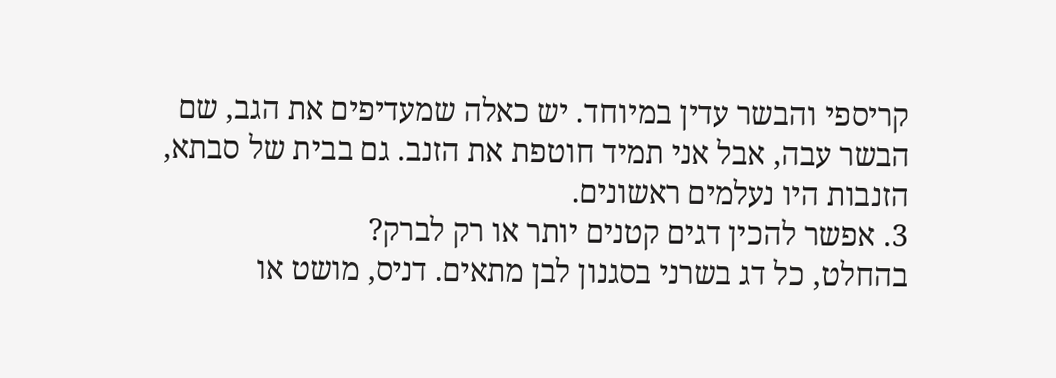קריספי והבשר עדין במיוחד. יש כאלה שמעדיפים את הגב, שם הבשר עבה, אבל אני תמיד חוטפת את הזנב. גם בבית של סבתא, הזנבות היו נעלמים ראשונים.
3. אפשר להכין דגים קטנים יותר או רק לברק?
בהחלט, כל דג בשרני בסגנון לבן מתאים. דניס, מושט או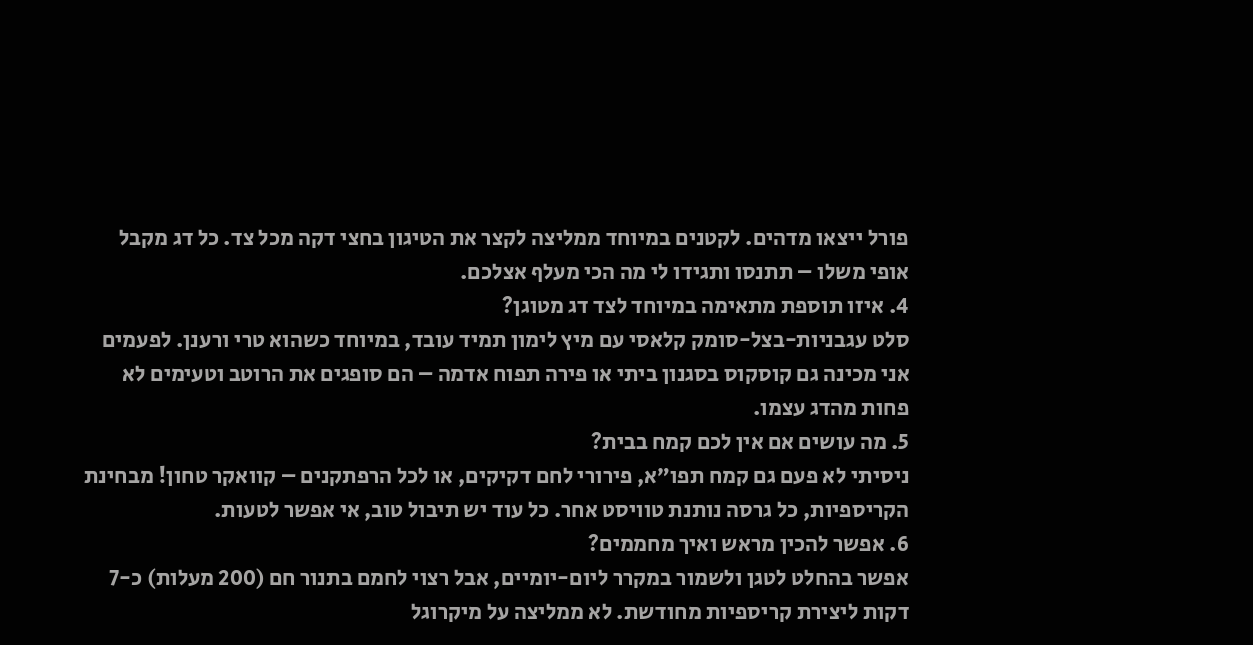פורל ייצאו מדהים. לקטנים במיוחד ממליצה לקצר את הטיגון בחצי דקה מכל צד. כל דג מקבל אופי משלו – תתנסו ותגידו לי מה הכי מעלף אצלכם.
4. איזו תוספת מתאימה במיוחד לצד דג מטוגן?
סלט עגבניות-בצל-סומק קלאסי עם מיץ לימון תמיד עובד, במיוחד כשהוא טרי ורענן. לפעמים אני מכינה גם קוסקוס בסגנון ביתי או פירה תפוח אדמה – הם סופגים את הרוטב וטעימים לא פחות מהדג עצמו.
5. מה עושים אם אין לכם קמח בבית?
ניסיתי לא פעם גם קמח תפו”א, פירורי לחם דקיקים, או לכל הרפתקנים – קוואקר טחון! מבחינת הקריספיות, כל גרסה נותנת טוויסט אחר. כל עוד יש תיבול טוב, אי אפשר לטעות.
6. אפשר להכין מראש ואיך מחממים?
אפשר בהחלט לטגן ולשמור במקרר ליום-יומיים, אבל רצוי לחמם בתנור חם (200 מעלות) כ-7 דקות ליצירת קריספיות מחודשת. לא ממליצה על מיקרוגל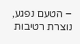– הטעם נפגע, נוצרת רטיבות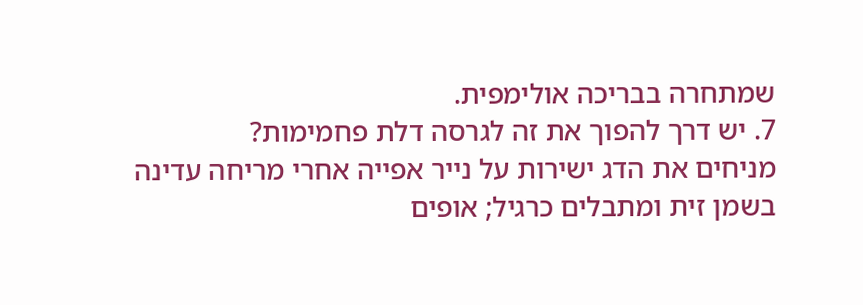שמתחרה בבריכה אולימפית.
7. יש דרך להפוך את זה לגרסה דלת פחמימות?
מניחים את הדג ישירות על נייר אפייה אחרי מריחה עדינה בשמן זית ומתבלים כרגיל; אופים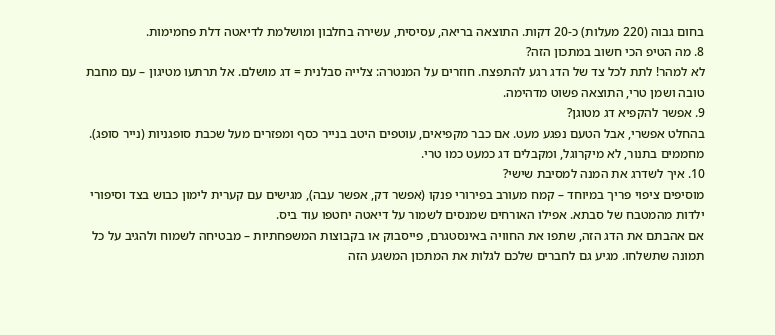בחום גבוה (220 מעלות) כ-20 דקות. התוצאה בריאה, עסיסית, עשירה בחלבון ומושלמת לדיאטה דלת פחמימות.
8. מה הטיפ הכי חשוב במתכון הזה?
לא למהר! לתת לכל צד של הדג רגע להתפצח. חוזרים על המנטרה: צלייה סבלנית = דג מושלם. אל תרתעו מטיגון – עם מחבת טובה ושמן טרי, התוצאה פשוט מדהימה.
9. אפשר להקפיא דג מטוגן?
בהחלט אפשרי, אבל הטעם נפגע מעט. אם כבר מקפיאים, עוטפים היטב בנייר כסף ומפזרים מעל שכבת סופגניות (נייר סופג). מחממים בתנור, לא מיקרוגל, ומקבלים דג כמעט כמו טרי.
10. איך לשדרג את המנה למסיבת שישי?
מוסיפים ציפוי פריך במיוחד – קמח מעורב בפירורי פנקו (אפשר דק, אפשר עבה), מגישים עם קערית לימון כבוש בצד וסיפורי ילדות מהמטבח של סבתא. אפילו האורחים שמנסים לשמור על דיאטה יחטפו עוד ביס.
אם אהבתם את הדג הזה, שתפו את החוויה באינסטגרם, פייסבוק או בקבוצות המשפחתיות – מבטיחה לשמוח ולהגיב על כל תמונה שתשלחו. מגיע גם לחברים שלכם לגלות את המתכון המשגע הזה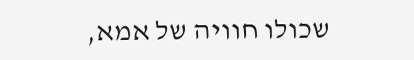שכולו חוויה של אמא,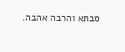סבתא והרבה אהבה.